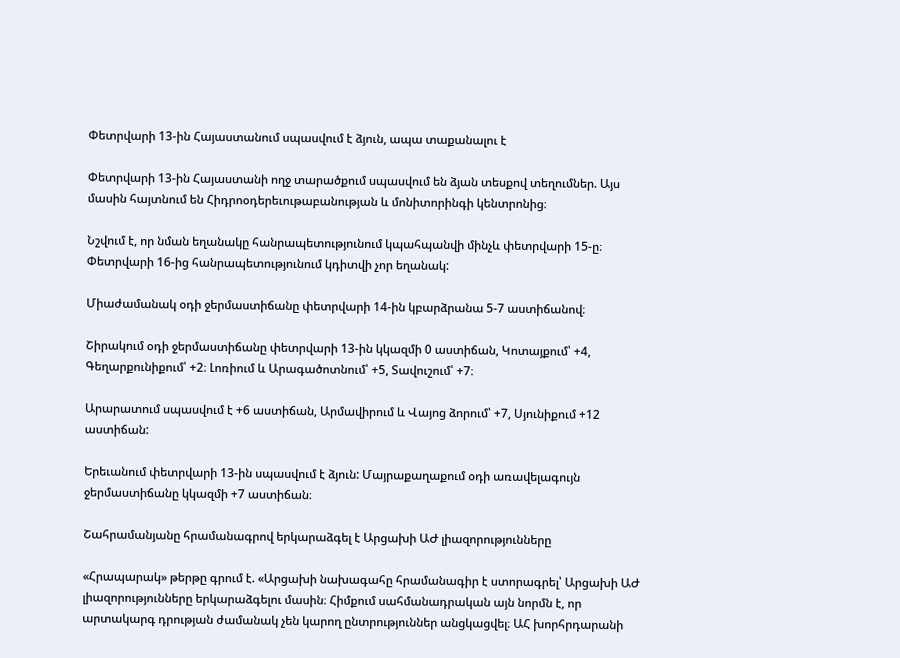Փետրվարի 13-ին Հայաստանում սպասվում է ձյուն, ապա տաքանալու է

Փետրվարի 13-ին Հայաստանի ողջ տարածքում սպասվում են ձյան տեսքով տեղումներ. Այս մասին հայտնում են Հիդրոօդերեւութաբանության և մոնիտորինգի կենտրոնից։

Նշվում է, որ նման եղանակը հանրապետությունում կպահպանվի մինչև փետրվարի 15-ը։ Փետրվարի 16-ից հանրապետությունում կդիտվի չոր եղանակ:

Միաժամանակ օդի ջերմաստիճանը փետրվարի 14-ին կբարձրանա 5-7 աստիճանով։

Շիրակում օդի ջերմաստիճանը փետրվարի 13-ին կկազմի 0 աստիճան, Կոտայքում՝ +4, Գեղարքունիքում՝ +2։ Լոռիում և Արագածոտնում՝ +5, Տավուշում՝ +7։

Արարատում սպասվում է +6 աստիճան, Արմավիրում և Վայոց ձորում՝ +7, Սյունիքում +12 աստիճան:

Երեւանում փետրվարի 13-ին սպասվում է ձյուն: Մայրաքաղաքում օդի առավելագույն ջերմաստիճանը կկազմի +7 աստիճան։

Շահրամանյանը հրամանագրով երկարաձգել է Արցախի ԱԺ լիազորությունները

«Հրապարակ» թերթը գրում է. «Արցախի նախագահը հրամանագիր է ստորագրել՝ Արցախի ԱԺ լիազորությունները երկարաձգելու մասին։ Հիմքում սահմանադրական այն նորմն է, որ արտակարգ դրության ժամանակ չեն կարող ընտրություններ անցկացվել։ ԱՀ խորհրդարանի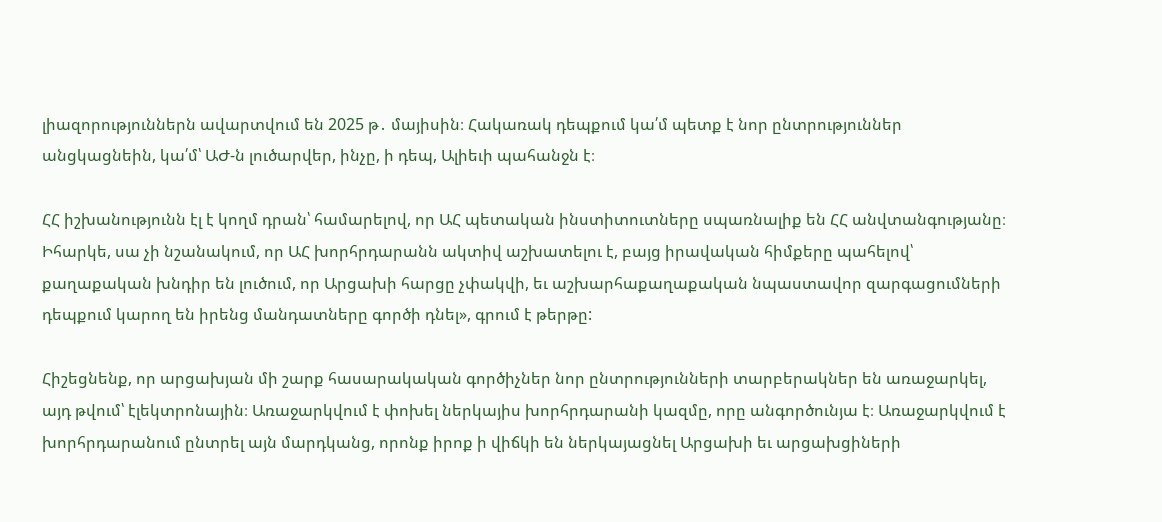լիազորություններն ավարտվում են 2025 թ․ մայիսին։ Հակառակ դեպքում կա՛մ պետք է նոր ընտրություններ անցկացնեին, կա՛մ՝ ԱԺ-ն լուծարվեր, ինչը, ի դեպ, Ալիեւի պահանջն է։

ՀՀ իշխանությունն էլ է կողմ դրան՝ համարելով, որ ԱՀ պետական ինստիտուտները սպառնալիք են ՀՀ անվտանգությանը։ Իհարկե, սա չի նշանակում, որ ԱՀ խորհրդարանն ակտիվ աշխատելու է, բայց իրավական հիմքերը պահելով՝ քաղաքական խնդիր են լուծում, որ Արցախի հարցը չփակվի, եւ աշխարհաքաղաքական նպաստավոր զարգացումների դեպքում կարող են իրենց մանդատները գործի դնել», գրում է թերթը:

Հիշեցնենք, որ արցախյան մի շարք հասարակական գործիչներ նոր ընտրությունների տարբերակներ են առաջարկել, այդ թվում՝ էլեկտրոնային։ Առաջարկվում է փոխել ներկայիս խորհրդարանի կազմը, որը անգործունյա է։ Առաջարկվում է խորհրդարանում ընտրել այն մարդկանց, որոնք իրոք ի վիճկի են ներկայացնել Արցախի եւ արցախցիների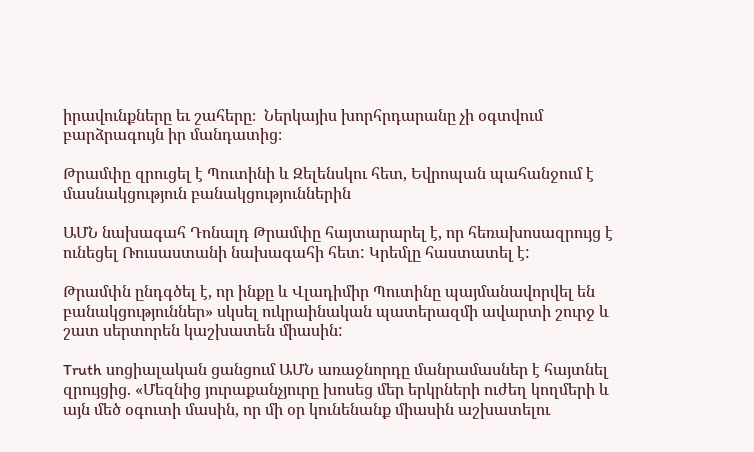իրավունքները եւ շահերը։  Ներկայիս խորհրդարանը չի օգտվում բարձրագույն իր մանդատից։

Թրամփը զրուցել է Պուտինի և Զելենսկու հետ, Եվրոպան պահանջում է մասնակցություն բանակցություններին

ԱՄՆ նախագահ Դոնալդ Թրամփը հայտարարել է, որ հեռախոսազրույց է ունեցել Ռուսաստանի նախագահի հետ: Կրեմլը հաստատել է:

Թրամփն ընդգծել է, որ ինքը և Վլադիմիր Պուտինը պայմանավորվել են բանակցություններ» սկսել ուկրաինական պատերազմի ավարտի շուրջ և շատ սերտորեն կաշխատեն միասին:

Truth սոցիալական ցանցում ԱՄՆ առաջնորդը մանրամասներ է հայտնել զրույցից. «Մեզնից յուրաքանչյուրը խոսեց մեր երկրների ուժեղ կողմերի և այն մեծ օգուտի մասին, որ մի օր կունենանք միասին աշխատելու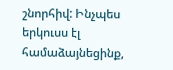շնորհիվ: Ինչպես երկուսս էլ համաձայնեցինք,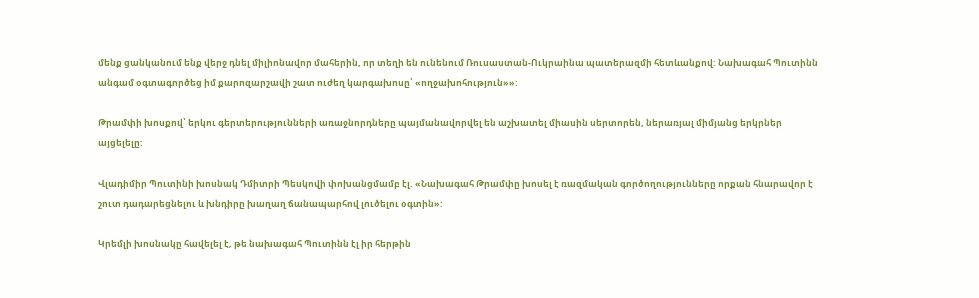մենք ցանկանում ենք վերջ դնել միլիոնավոր մահերին, որ տեղի են ունենում Ռուսաստան-Ուկրաինա պատերազմի հետևանքով: Նախագահ Պուտինն անգամ օգտագործեց իմ քարոզարշավի շատ ուժեղ կարգախոսը՝ «ողջախոհություն»»:

Թրամփի խոսքով՝ երկու գերտերությունների առաջնորդները պայմանավորվել են աշխատել միասին սերտորեն, ներառյալ միմյանց երկրներ այցելելը:

Վլադիմիր Պուտինի խոսնակ Դմիտրի Պեսկովի փոխանցմամբ էլ. «Նախագահ Թրամփը խոսել է ռազմական գործողությունները որքան հնարավոր է շուտ դադարեցնելու և խնդիրը խաղաղ ճանապարհով լուծելու օգտին»:

Կրեմլի խոսնակը հավելել է, թե նախագահ Պուտինն էլ իր հերթին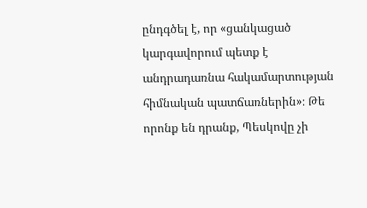ընդգծել է, որ «ցանկացած կարգավորում պետք է անդրադառնա հակամարտության հիմնական պատճառներին»։ Թե որոնք են դրանք, Պեսկովը չի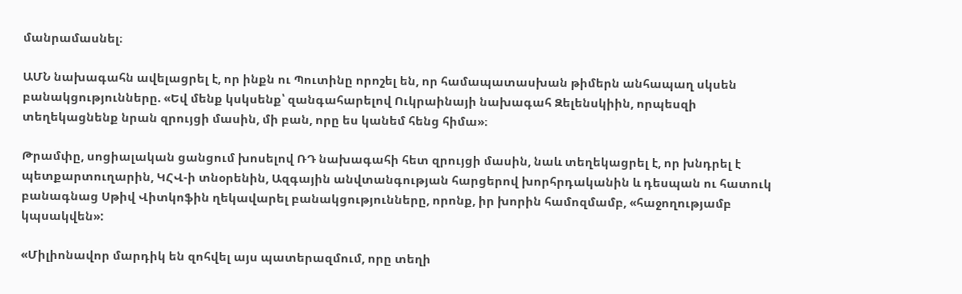մանրամասնել։

ԱՄՆ նախագահն ավելացրել է, որ ինքն ու Պուտինը որոշել են, որ համապատասխան թիմերն անհապաղ սկսեն բանակցությունները. «Եվ մենք կսկսենք՝ զանգահարելով Ուկրաինայի նախագահ Զելենսկիին, որպեսզի տեղեկացնենք նրան զրույցի մասին, մի բան, որը ես կանեմ հենց հիմա»։

Թրամփը, սոցիալական ցանցում խոսելով ՌԴ նախագահի հետ զրույցի մասին, նաև տեղեկացրել է, որ խնդրել է պետքարտուղարին, ԿՀՎ-ի տնօրենին, Ազգային անվտանգության հարցերով խորհրդականին և դեսպան ու հատուկ բանագնաց Սթիվ Վիտկոֆին ղեկավարել բանակցությունները, որոնք, իր խորին համոզմամբ, «հաջողությամբ կպսակվեն»:

«Միլիոնավոր մարդիկ են զոհվել այս պատերազմում, որը տեղի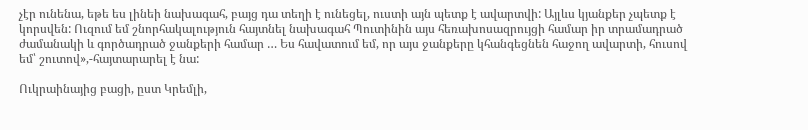չէր ունենա, եթե ես լինեի նախագահ, բայց դա տեղի է ունեցել, ուստի այն պետք է ավարտվի: Այլևս կյանքեր չպետք է կորսվեն: Ուզում եմ շնորհակալություն հայտնել նախագահ Պուտինին այս հեռախոսազրույցի համար իր տրամադրած ժամանակի և գործադրած ջանքերի համար … Ես հավատում եմ, որ այս ջանքերը կհանգեցնեն հաջող ավարտի, հուսով եմ՝ շուտով»,-հայտարարել է նա:

Ուկրաինայից բացի, ըստ Կրեմլի,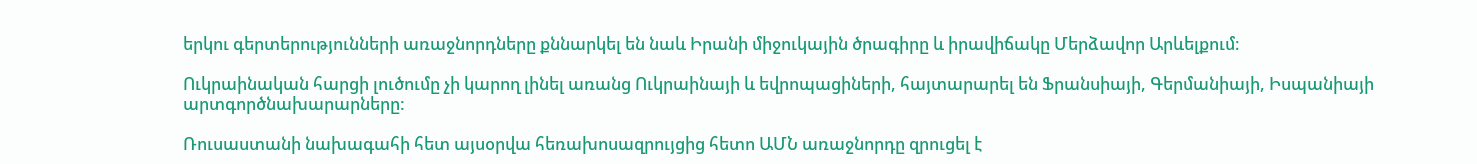երկու գերտերությունների առաջնորդները քննարկել են նաև Իրանի միջուկային ծրագիրը և իրավիճակը Մերձավոր Արևելքում։

Ուկրաինական հարցի լուծումը չի կարող լինել առանց Ուկրաինայի և եվրոպացիների, հայտարարել են Ֆրանսիայի, Գերմանիայի, Իսպանիայի արտգործնախարարները:

Ռուսաստանի նախագահի հետ այսօրվա հեռախոսազրույցից հետո ԱՄՆ առաջնորդը զրուցել է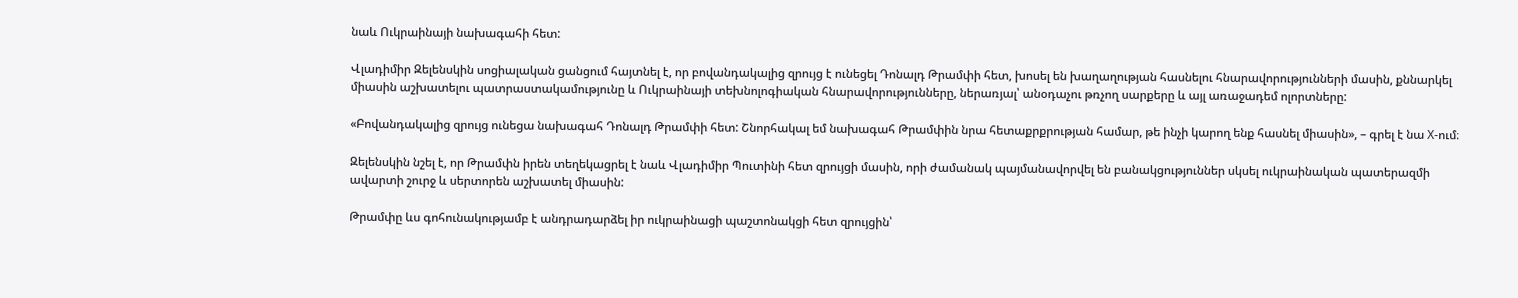նաև Ուկրաինայի նախագահի հետ:

Վլադիմիր Զելենսկին սոցիալական ցանցում հայտնել է, որ բովանդակալից զրույց է ունեցել Դոնալդ Թրամփի հետ, խոսել են խաղաղության հասնելու հնարավորությունների մասին, քննարկել միասին աշխատելու պատրաստակամությունը և Ուկրաինայի տեխնոլոգիական հնարավորությունները, ներառյալ՝ անօդաչու թռչող սարքերը և այլ առաջադեմ ոլորտները:

«Բովանդակալից զրույց ունեցա նախագահ Դոնալդ Թրամփի հետ: Շնորհակալ եմ նախագահ Թրամփին նրա հետաքրքրության համար, թե ինչի կարող ենք հասնել միասին», – գրել է նա X-ում։

Զելենսկին նշել է, որ Թրամփն իրեն տեղեկացրել է նաև Վլադիմիր Պուտինի հետ զրույցի մասին, որի ժամանակ պայմանավորվել են բանակցություններ սկսել ուկրաինական պատերազմի ավարտի շուրջ և սերտորեն աշխատել միասին:

Թրամփը ևս գոհունակությամբ է անդրադարձել իր ուկրաինացի պաշտոնակցի հետ զրույցին՝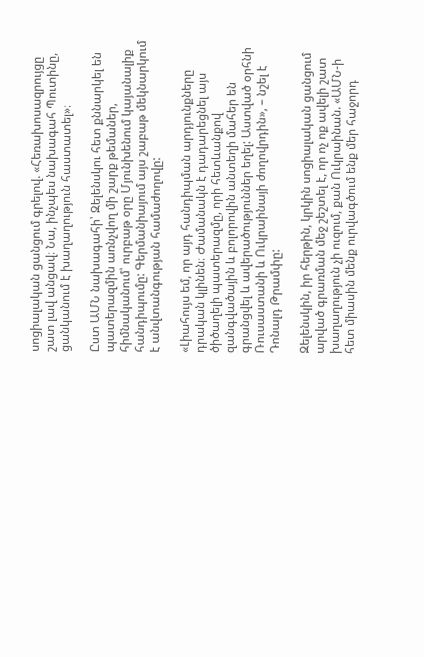սոցիալական ցանցում գրելով. «Հեռախոսազրույցը շատ լավ անցավ։ Նա, ինչպես նախագահ Պուտինը, ցանկանում է խաղաղություն հաստատել»։

Ըստ ԱՄՆ նախագահի՝ Զելենսկու հետ քննարկել են պատերազմին առնչվող մի շարք թեմաներ, հիմնականում՝ ուրբաթ օրը Մյունխենում կայանալիք հանդիպումը: Գերմանիայում այս շաբաթ մեկնարկում է անվտանգության համաժողովը:

«Լիահույս եմ, որ այդ հանդիպման արդյունքները դրական կլինեն։ Ժամանակն է դադարեցնել այս ծիծաղելի պատերազմը, որի հետևանքով զանգվածային և բոլորովին անտեղի մահեր են գրանցվել և ավերածություններ եղել: Աստված օրհնի Ռուսաստանի և Ուկրաինայի ժողովրդին», – նշել է Դոնալդ Թրամփը:

Զելենսկին, իր հերթին, կրկին սոցիալական ցանցում արված գրառման մեջ շեշտել է, որ ոչ ոք ավելի շատ խաղաղություն չի ուզում, քան Ուկրաինան. «ԱՄՆ-ի հետ միասին մենք ուրվագծում ենք մեր հաջորդ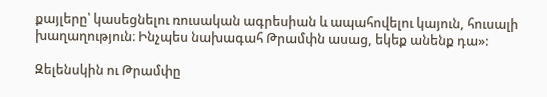քայլերը՝ կասեցնելու ռուսական ագրեսիան և ապահովելու կայուն, հուսալի խաղաղություն։ Ինչպես նախագահ Թրամփն ասաց, եկեք անենք դա»:

Զելենսկին ու Թրամփը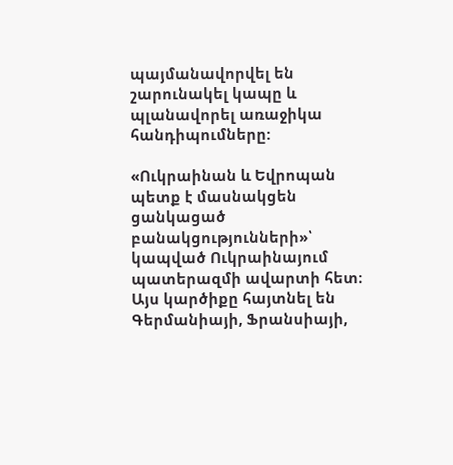պայմանավորվել են շարունակել կապը և պլանավորել առաջիկա հանդիպումները:

«Ուկրաինան և Եվրոպան պետք է մասնակցեն ցանկացած բանակցությունների»՝ կապված Ուկրաինայում պատերազմի ավարտի հետ։ Այս կարծիքը հայտնել են Գերմանիայի, Ֆրանսիայի,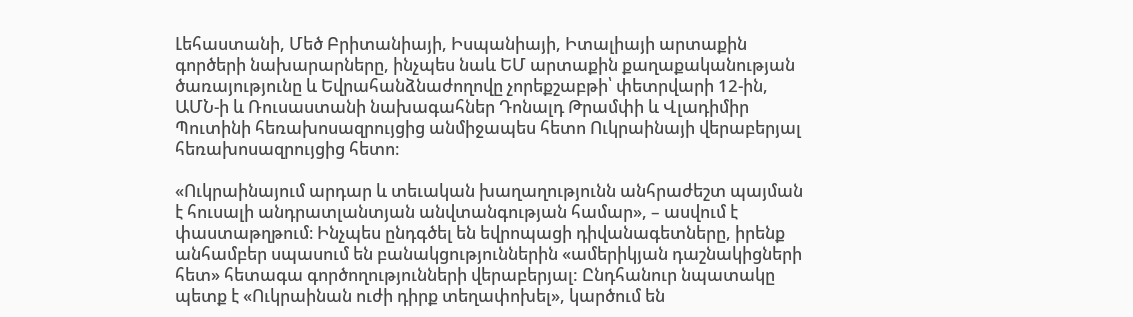Լեհաստանի, Մեծ Բրիտանիայի, Իսպանիայի, Իտալիայի արտաքին գործերի նախարարները, ինչպես նաև ԵՄ արտաքին քաղաքականության ծառայությունը և Եվրահանձնաժողովը չորեքշաբթի՝ փետրվարի 12-ին, ԱՄՆ-ի և Ռուսաստանի նախագահներ Դոնալդ Թրամփի և Վլադիմիր Պուտինի հեռախոսազրույցից անմիջապես հետո Ուկրաինայի վերաբերյալ հեռախոսազրույցից հետո։

«Ուկրաինայում արդար և տեւական խաղաղությունն անհրաժեշտ պայման է հուսալի անդրատլանտյան անվտանգության համար», – ասվում է փաստաթղթում։ Ինչպես ընդգծել են եվրոպացի դիվանագետները, իրենք անհամբեր սպասում են բանակցություններին «ամերիկյան դաշնակիցների հետ» հետագա գործողությունների վերաբերյալ: Ընդհանուր նպատակը պետք է «Ուկրաինան ուժի դիրք տեղափոխել», կարծում են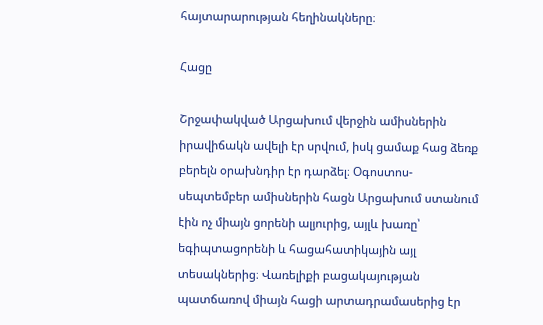հայտարարության հեղինակները։

Հացը

Շրջափակված Արցախում վերջին ամիսներին իրավիճակն ավելի էր սրվում, իսկ ցամաք հաց ձեռք բերելն օրախնդիր էր դարձել։ Օգոստոս-սեպտեմբեր ամիսներին հացն Արցախում ստանում էին ոչ միայն ցորենի ալյուրից, այլև խառը՝ եգիպտացորենի և հացահատիկային այլ տեսակներից։ Վառելիքի բացակայության պատճառով միայն հացի արտադրամասերից էր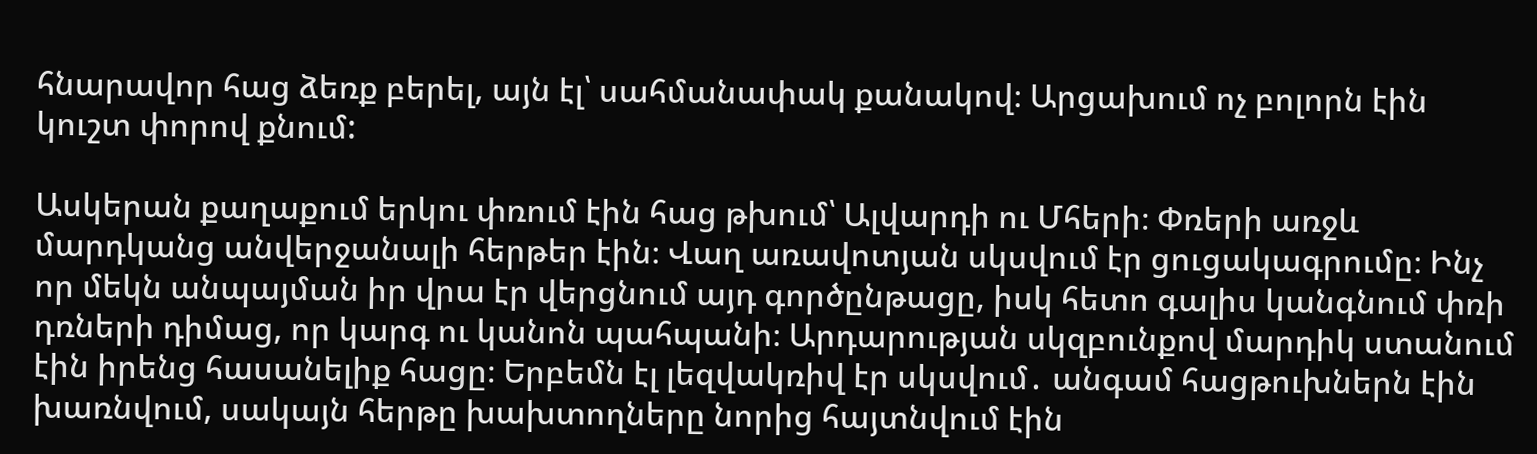հնարավոր հաց ձեռք բերել, այն էլ՝ սահմանափակ քանակով։ Արցախում ոչ բոլորն էին կուշտ փորով քնում:

Ասկերան քաղաքում երկու փռում էին հաց թխում՝ Ալվարդի ու Մհերի։ Փռերի առջև մարդկանց անվերջանալի հերթեր էին։ Վաղ առավոտյան սկսվում էր ցուցակագրումը։ Ինչ որ մեկն անպայման իր վրա էր վերցնում այդ գործընթացը, իսկ հետո գալիս կանգնում փռի դռների դիմաց, որ կարգ ու կանոն պահպանի։ Արդարության սկզբունքով մարդիկ ստանում էին իրենց հասանելիք հացը։ Երբեմն էլ լեզվակռիվ էր սկսվում․ անգամ հացթուխներն էին խառնվում, սակայն հերթը խախտողները նորից հայտնվում էին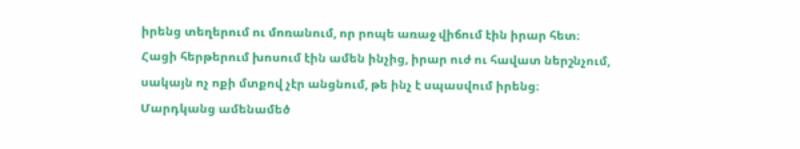իրենց տեղերում ու մոռանում, որ րոպե առաջ վիճում էին իրար հետ։ Հացի հերթերում խոսում էին ամեն ինչից, իրար ուժ ու հավատ ներշնչում, սակայն ոչ ոքի մտքով չէր անցնում, թե ինչ է սպասվում իրենց։ Մարդկանց ամենամեծ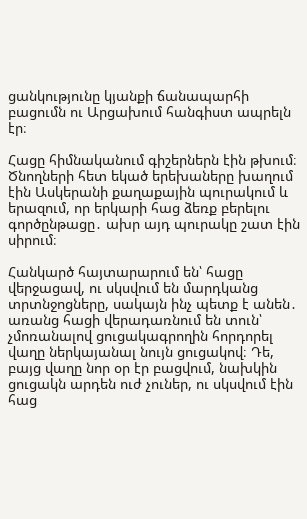ցանկությունը կյանքի ճանապարհի բացումն ու Արցախում հանգիստ ապրելն էր։

Հացը հիմնականում գիշերներն էին թխում։ Ծնողների հետ եկած երեխաները խաղում էին Ասկերանի քաղաքային պուրակում և երազում, որ երկարի հաց ձեռք բերելու գործընթացը․ ախր այդ պուրակը շատ էին սիրում։

Հանկարծ հայտարարում են՝ հացը վերջացավ, ու սկսվում են մարդկանց տրտնջոցները, սակայն ինչ պետք է անեն․ առանց հացի վերադառնում են տուն՝ չմոռանալով ցուցակագրողին հորդորել վաղը ներկայանալ նույն ցուցակով։ Դե, բայց վաղը նոր օր էր բացվում, նախկին ցուցակն արդեն ուժ չուներ, ու սկսվում էին հաց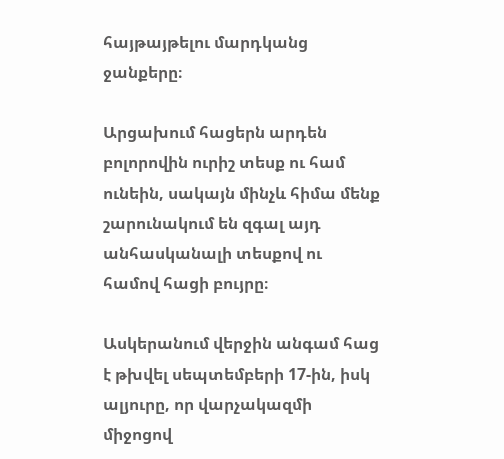հայթայթելու մարդկանց ջանքերը։

Արցախում հացերն արդեն բոլորովին ուրիշ տեսք ու համ ունեին, սակայն մինչև հիմա մենք շարունակում են զգալ այդ անհասկանալի տեսքով ու համով հացի բույրը։

Ասկերանում վերջին անգամ հաց է թխվել սեպտեմբերի 17-ին, իսկ ալյուրը, որ վարչակազմի միջոցով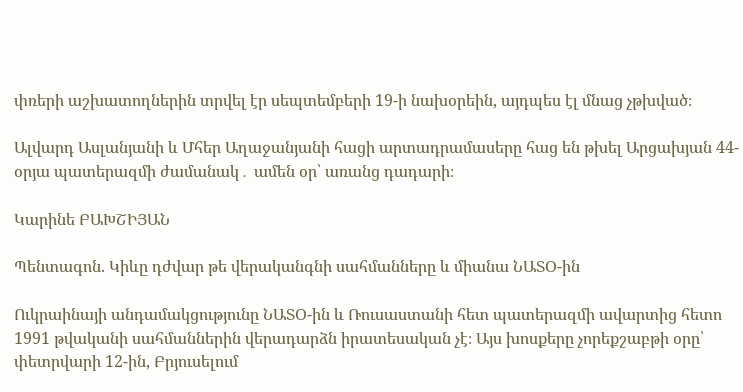փռերի աշխատողներին տրվել էր սեպտեմբերի 19-ի նախօրեին, այդպես էլ մնաց չթխված։

Ալվարդ Ասլանյանի և Մհեր Աղաջանյանի հացի արտադրամասերը հաց են թխել Արցախյան 44-օրյա պատերազմի ժամանակ․ ամեն օր՝ առանց դադարի։

Կարինե ԲԱԽՇԻՅԱՆ

Պենտագոն. Կիևը դժվար թե վերականգնի սահմանները և միանա ՆԱՏՕ-ին

Ուկրաինայի անդամակցությունը ՆԱՏՕ-ին և Ռուսաստանի հետ պատերազմի ավարտից հետո 1991 թվականի սահմաններին վերադարձն իրատեսական չէ։ Այս խոսքերը չորեքշաբթի օրը՝ փետրվարի 12-ին, Բրյուսելում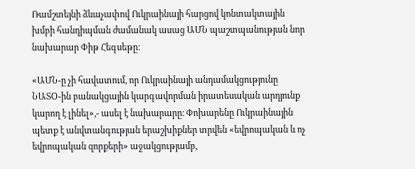Ռամշտեյնի ձևաչափով Ուկրաինայի հարցով կոնտակտային խմբի հանդիպման ժամանակ ասաց ԱՄՆ պաշտպանության նոր նախարար Փիթ Հեգսեթը։

«ԱՄՆ-ը չի հավատում, որ Ուկրաինայի անդամակցությունը ՆԱՏՕ-ին բանակցային կարգավորման իրատեսական արդյունք կարող է լինել»,- ասել է նախարարը։ Փոխարենը Ուկրաինային պետք է անվտանգության երաշխիքներ տրվեն «եվրոպական և ոչ եվրոպական զորքերի» աջակցությամբ,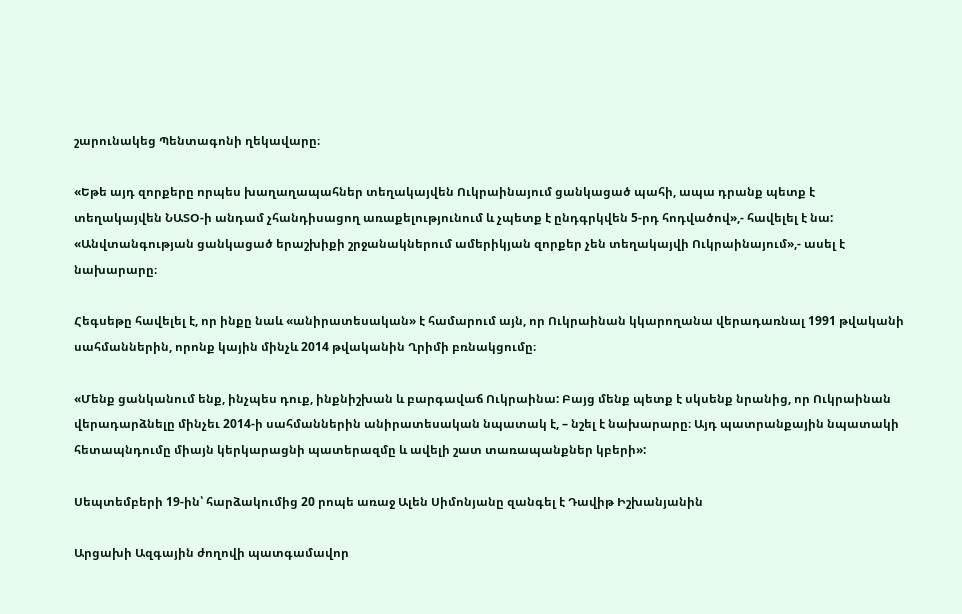շարունակեց Պենտագոնի ղեկավարը։

«Եթե այդ զորքերը որպես խաղաղապահներ տեղակայվեն Ուկրաինայում ցանկացած պահի, ապա դրանք պետք է տեղակայվեն ՆԱՏՕ-ի անդամ չհանդիսացող առաքելությունում և չպետք է ընդգրկվեն 5-րդ հոդվածով»,- հավելել է նա: «Անվտանգության ցանկացած երաշխիքի շրջանակներում ամերիկյան զորքեր չեն տեղակայվի Ուկրաինայում»,- ասել է նախարարը։

Հեգսեթը հավելել է, որ ինքը նաև «անիրատեսական» է համարում այն, որ Ուկրաինան կկարողանա վերադառնալ 1991 թվականի սահմաններին, որոնք կային մինչև 2014 թվականին Ղրիմի բռնակցումը։

«Մենք ցանկանում ենք, ինչպես դուք, ինքնիշխան և բարգավաճ Ուկրաինա: Բայց մենք պետք է սկսենք նրանից, որ Ուկրաինան վերադարձնելը մինչեւ 2014-ի սահմաններին անիրատեսական նպատակ է, – նշել է նախարարը։ Այդ պատրանքային նպատակի հետապնդումը միայն կերկարացնի պատերազմը և ավելի շատ տառապանքներ կբերի»:

Սեպտեմբերի 19-ին՝ հարձակումից 20 րոպե առաջ Ալեն Սիմոնյանը զանգել է Դավիթ Իշխանյանին

Արցախի Ազգային ժողովի պատգամավոր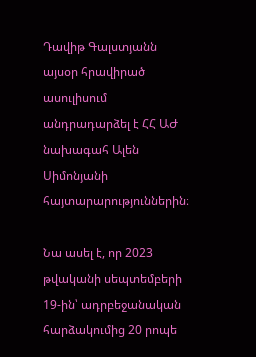Դավիթ Գալստյանն այսօր հրավիրած ասուլիսում անդրադարձել է ՀՀ ԱԺ նախագահ Ալեն Սիմոնյանի հայտարարություններին։

Նա ասել է, որ 2023 թվականի սեպտեմբերի 19-ին՝ ադրբեջանական հարձակումից 20 րոպե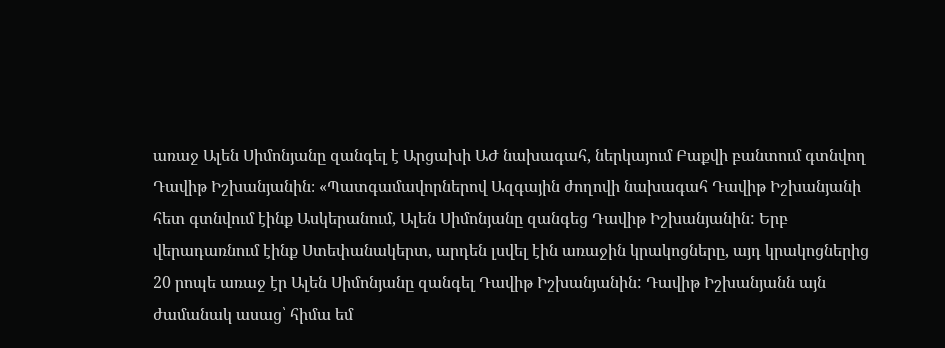առաջ Ալեն Սիմոնյանը զանգել է Արցախի ԱԺ նախագահ, ներկայում Բաքվի բանտում գտնվող Դավիթ Իշխանյանին։ «Պատգամավորներով Ազգային ժողովի նախագահ Դավիթ Իշխանյանի հետ գտնվում էինք Ասկերանում, Ալեն Սիմոնյանը զանգեց Դավիթ Իշխանյանին: Երբ վերադառնում էինք Ստեփանակերտ, արդեն լսվել էին առաջին կրակոցները, այդ կրակոցներից 20 րոպե առաջ էր Ալեն Սիմոնյանը զանգել Դավիթ Իշխանյանին: Դավիթ Իշխանյանն այն ժամանակ ասաց՝ հիմա եմ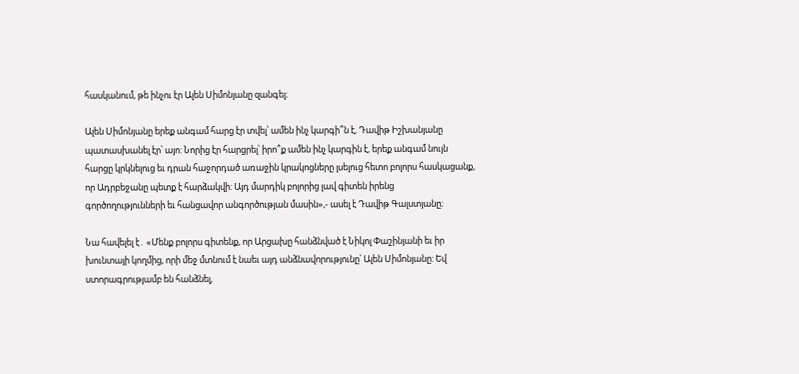հասկանում, թե ինչու էր Ալեն Սիմոնյանը զանգել։

Ալեն Սիմոնյանը երեք անգամ հարց էր տվել՝ ամեն ինչ կարգի՞ն է, Դավիթ Իշխանյանը պատասխանել էր՝ այո: Նորից էր հարցրել՝ իրո՞ք ամեն ինչ կարգին է, երեք անգամ նույն հարցը կրկնելուց եւ դրան հաջորդած առաջին կրակոցները լսելուց հետո բոլորս հասկացանք, որ Ադրբեջանը պետք է հարձակվի: Այդ մարդիկ բոլորից լավ գիտեն իրենց գործողությունների եւ հանցավոր անգործության մասին»,- ասել է Դավիթ Գալստյանը։

Նա հավելել է․ «Մենք բոլորս գիտենք, որ Արցախը հանձնված է Նիկոլ Փաշինյանի եւ իր խունտայի կողմից, որի մեջ մտնում է նաեւ այդ անձնավորությունը՝ Ալեն Սիմոնյանը: Եվ ստորագրությամբ են հանձնել,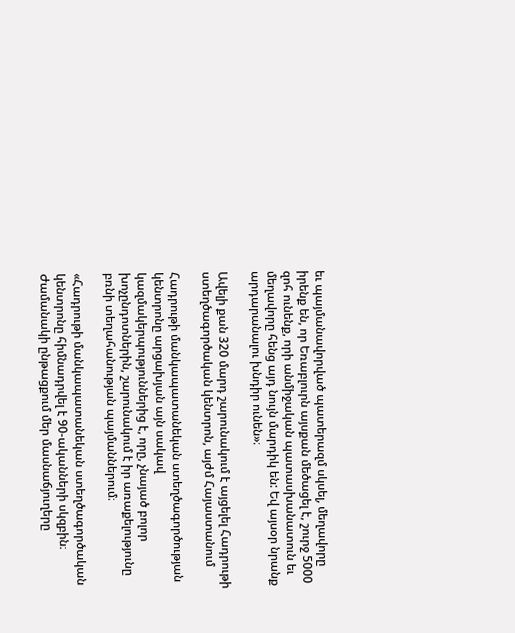եւ պայմանավորված պատերազմ սկսել, մեղավորը իրենք են, որ Եռաբլուրն այսքան մեծացել է, շուրջ 5000 զոհ ունենք, որի անմիջական պատասխանատուն եւ մեղավորը հենց այդ նույն մարդիկ են: Եվ այսօր նրանք արդարանալու խնդիր ունեն»։

Ավելի քան 320 մարդ շարունակում է այցելել Հադրութի ստեղծագործական կենտրոն, այժմ Հայաստանում

Հադրութի մանկապատանեկան ստեղծագործության կենտրոնը արցախյան այն սակավ կազմակերպություններից է, որը, չնայած բոլոր խոչընդոտներին, շարունակում է իր առաքելությունը բռնի տեղահանության պայմաններում։

«Հադրութի մանկապատանեկան ստեղծագործական կենտրոնը հիմնադրվել է 90-ականների սկզբին։ Ժամանակի ընթացքում մեր մասնաճյուղերը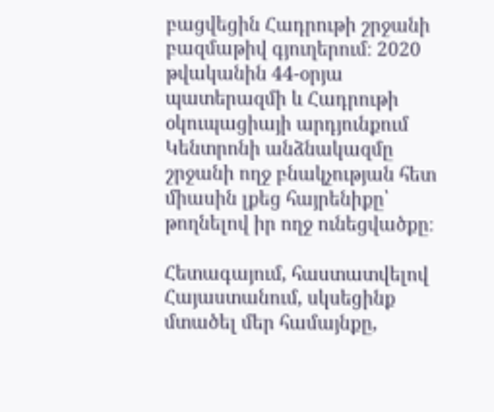բացվեցին Հադրութի շրջանի բազմաթիվ գյուղերում։ 2020 թվականին 44-օրյա պատերազմի և Հադրութի օկուպացիայի արդյունքում Կենտրոնի անձնակազմը շրջանի ողջ բնակչության հետ միասին լքեց հայրենիքը՝ թողնելով իր ողջ ունեցվածքը։

Հետագայում, հաստատվելով Հայաստանում, սկսեցինք մտածել մեր համայնքը,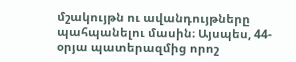մշակույթն ու ավանդույթները պահպանելու մասին։ Այսպես, 44-օրյա պատերազմից որոշ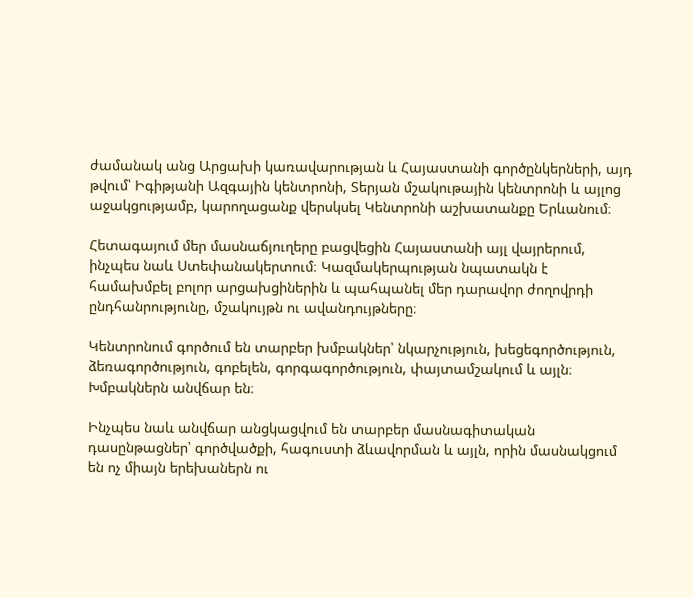ժամանակ անց Արցախի կառավարության և Հայաստանի գործընկերների, այդ թվում՝ Իգիթյանի Ազգային կենտրոնի, Տերյան մշակութային կենտրոնի և այլոց աջակցությամբ, կարողացանք վերսկսել Կենտրոնի աշխատանքը Երևանում։

Հետագայում մեր մասնաճյուղերը բացվեցին Հայաստանի այլ վայրերում, ինչպես նաև Ստեփանակերտում։ Կազմակերպության նպատակն է համախմբել բոլոր արցախցիներին և պահպանել մեր դարավոր ժողովրդի ընդհանրությունը, մշակույթն ու ավանդույթները։

Կենտրոնում գործում են տարբեր խմբակներ՝ նկարչություն, խեցեգործություն, ձեռագործություն, գոբելեն, գորգագործություն, փայտամշակում և այլն։ Խմբակներն անվճար են։

Ինչպես նաև անվճար անցկացվում են տարբեր մասնագիտական դասընթացներ՝ գործվածքի, հագուստի ձևավորման և այլն, որին մասնակցում են ոչ միայն երեխաներն ու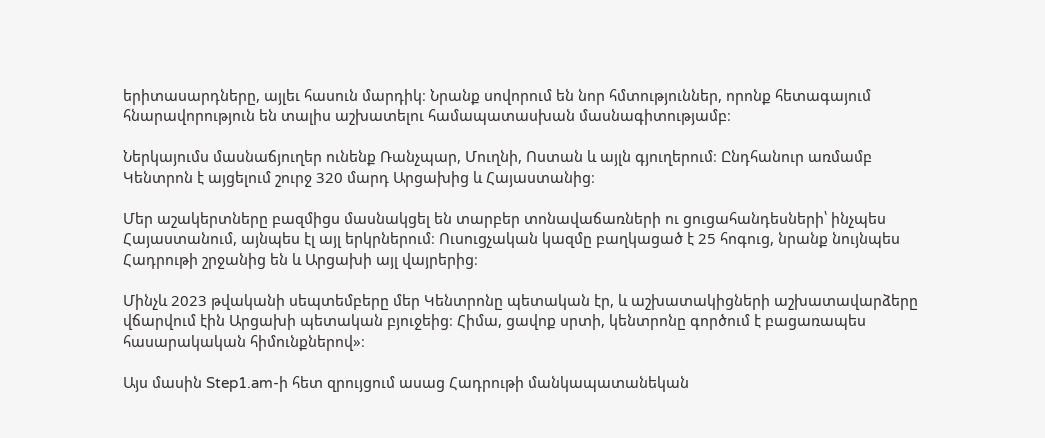երիտասարդները, այլեւ հասուն մարդիկ։ Նրանք սովորում են նոր հմտություններ, որոնք հետագայում հնարավորություն են տալիս աշխատելու համապատասխան մասնագիտությամբ։

Ներկայումս մասնաճյուղեր ունենք Ռանչպար, Մուղնի, Ոստան և այլն գյուղերում։ Ընդհանուր առմամբ Կենտրոն է այցելում շուրջ 320 մարդ Արցախից և Հայաստանից։

Մեր աշակերտները բազմիցս մասնակցել են տարբեր տոնավաճառների ու ցուցահանդեսների՝ ինչպես Հայաստանում, այնպես էլ այլ երկրներում։ Ուսուցչական կազմը բաղկացած է 25 հոգուց, նրանք նույնպես Հադրութի շրջանից են և Արցախի այլ վայրերից։

Մինչև 2023 թվականի սեպտեմբերը մեր Կենտրոնը պետական էր, և աշխատակիցների աշխատավարձերը վճարվում էին Արցախի պետական բյուջեից։ Հիմա, ցավոք սրտի, կենտրոնը գործում է բացառապես հասարակական հիմունքներով»։

Այս մասին Step1.am-ի հետ զրույցում ասաց Հադրութի մանկապատանեկան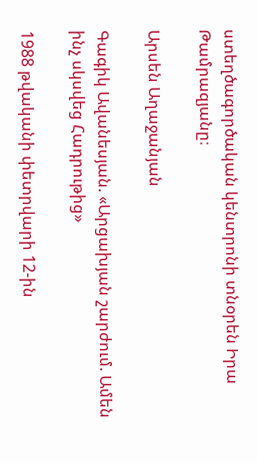ստեղծագործական կենտրոնի տնօրեն Իրա Թամրազյանը։

Արսեն Աղաջանյան

Գագիկ Ավանեսյան. «Արցախյան շարժում. Ամեն ինչ սկսվեց Հադրութից»

1988 թվականի փետրվարի 12-ին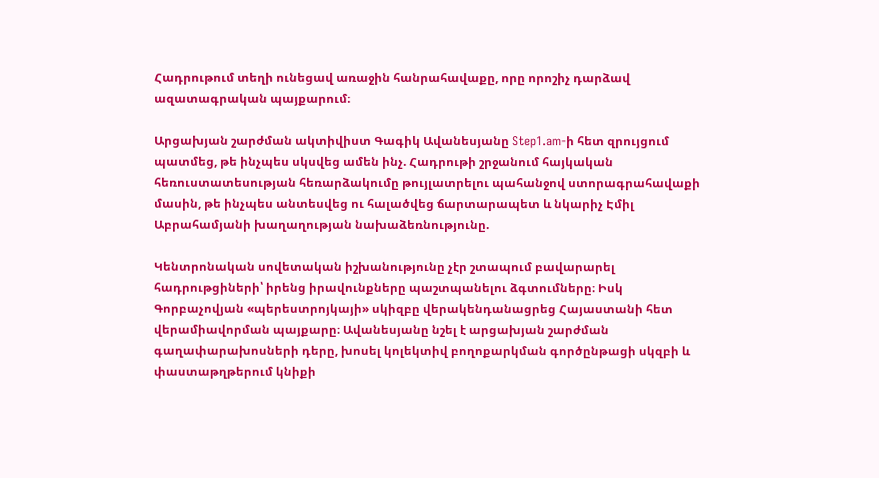Հադրութում տեղի ունեցավ առաջին հանրահավաքը, որը որոշիչ դարձավ ազատագրական պայքարում։

Արցախյան շարժման ակտիվիստ Գագիկ Ավանեսյանը Step1.am-ի հետ զրույցում պատմեց, թե ինչպես սկսվեց ամեն ինչ. Հադրութի շրջանում հայկական հեռուստատեսության հեռարձակումը թույլատրելու պահանջով ստորագրահավաքի մասին, թե ինչպես անտեսվեց ու հալածվեց ճարտարապետ և նկարիչ Էմիլ Աբրահամյանի խաղաղության նախաձեռնությունը.

Կենտրոնական սովետական իշխանությունը չէր շտապում բավարարել հադրութցիների՝ իրենց իրավունքները պաշտպանելու ձգտումները։ Իսկ Գորբաչովյան «պերեստրոյկայի» սկիզբը վերակենդանացրեց Հայաստանի հետ վերամիավորման պայքարը։ Ավանեսյանը նշել է արցախյան շարժման գաղափարախոսների դերը, խոսել կոլեկտիվ բողոքարկման գործընթացի սկզբի և փաստաթղթերում կնիքի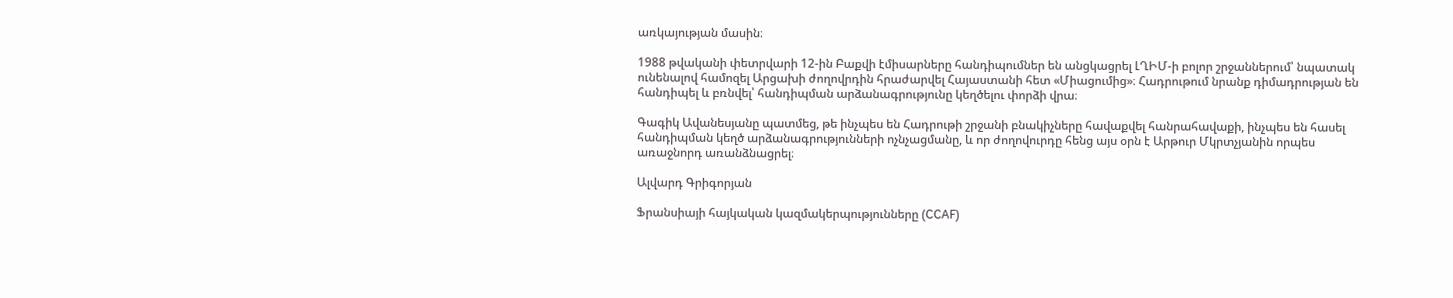առկայության մասին։

1988 թվականի փետրվարի 12-ին Բաքվի էմիսարները հանդիպումներ են անցկացրել ԼՂԻՄ-ի բոլոր շրջաններում՝ նպատակ ունենալով համոզել Արցախի ժողովրդին հրաժարվել Հայաստանի հետ «Միացումից»։ Հադրութում նրանք դիմադրության են հանդիպել և բռնվել՝ հանդիպման արձանագրությունը կեղծելու փորձի վրա։

Գագիկ Ավանեսյանը պատմեց, թե ինչպես են Հադրութի շրջանի բնակիչները հավաքվել հանրահավաքի, ինչպես են հասել հանդիպման կեղծ արձանագրությունների ոչնչացմանը, և որ ժողովուրդը հենց այս օրն է Արթուր Մկրտչյանին որպես առաջնորդ առանձնացրել։

Ալվարդ Գրիգորյան

Ֆրանսիայի հայկական կազմակերպությունները (CCAF)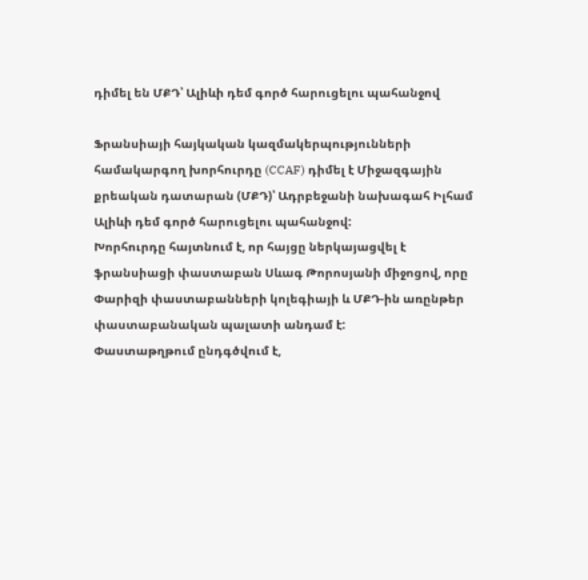դիմել են ՄՔԴ՝ Ալիևի դեմ գործ հարուցելու պահանջով

Ֆրանսիայի հայկական կազմակերպությունների համակարգող խորհուրդը (CCAF) դիմել է Միջազգային քրեական դատարան (ՄՔԴ)՝ Ադրբեջանի նախագահ Իլհամ Ալիևի դեմ գործ հարուցելու պահանջով:
Խորհուրդը հայտնում է, որ հայցը ներկայացվել է ֆրանսիացի փաստաբան Սևագ Թորոսյանի միջոցով, որը Փարիզի փաստաբանների կոլեգիայի և ՄՔԴ-ին առընթեր փաստաբանական պալատի անդամ է:
Փաստաթղթում ընդգծվում է,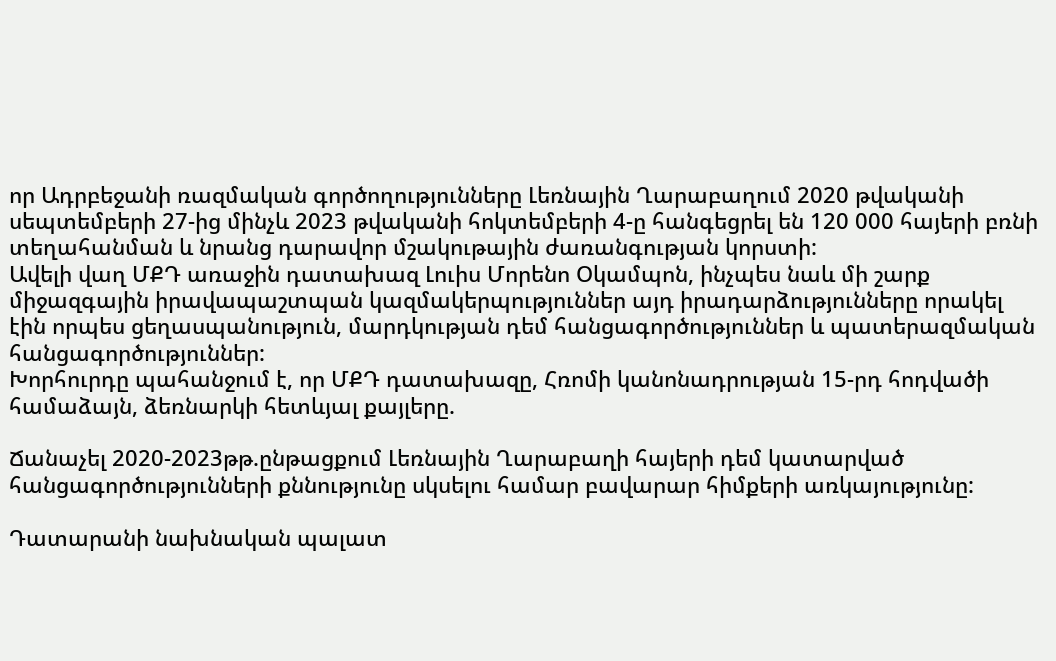որ Ադրբեջանի ռազմական գործողությունները Լեռնային Ղարաբաղում 2020 թվականի սեպտեմբերի 27-ից մինչև 2023 թվականի հոկտեմբերի 4-ը հանգեցրել են 120 000 հայերի բռնի տեղահանման և նրանց դարավոր մշակութային ժառանգության կորստի:
Ավելի վաղ ՄՔԴ առաջին դատախազ Լուիս Մորենո Օկամպոն, ինչպես նաև մի շարք միջազգային իրավապաշտպան կազմակերպություններ այդ իրադարձությունները որակել էին որպես ցեղասպանություն, մարդկության դեմ հանցագործություններ և պատերազմական հանցագործություններ:
Խորհուրդը պահանջում է, որ ՄՔԴ դատախազը, Հռոմի կանոնադրության 15-րդ հոդվածի համաձայն, ձեռնարկի հետևյալ քայլերը.

Ճանաչել 2020-2023թթ.ընթացքում Լեռնային Ղարաբաղի հայերի դեմ կատարված հանցագործությունների քննությունը սկսելու համար բավարար հիմքերի առկայությունը:

Դատարանի նախնական պալատ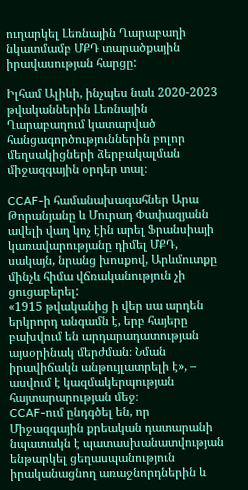ուղարկել Լեռնային Ղարաբաղի նկատմամբ ՄՔԴ տարածքային իրավասության հարցը:

Իլհամ Ալիևի, ինչպես նաև 2020-2023 թվականներին Լեռնային Ղարաբաղում կատարված հանցագործություններին բոլոր մեղսակիցների ձերբակալման միջազգային օրդեր տալ։

CCAF-ի համանախագահներ Արա Թորանյանը և Մուրադ Փափազյանն ավելի վաղ կոչ էին արել Ֆրանսիայի կառավարությանը դիմել ՄՔԴ, սակայն, նրանց խոսքով, Արևմուտքը մինչև հիմա վճռականություն չի ցուցաբերել:
«1915 թվականից ի վեր սա արդեն երկրորդ անգամն է, երբ հայերը բախվում են արդարադատության այսօրինակ մերժման։ Նման իրավիճակն անթույլատրելի է», – ասվում է կազմակերպության հայտարարության մեջ։
CCAF-ում ընդգծել են, որ Միջազգային քրեական դատարանի նպատակն է պատասխանատվության ենթարկել ցեղասպանություն իրականացնող առաջնորդներին և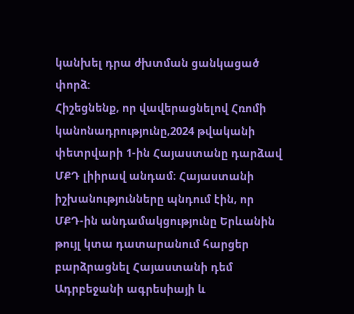կանխել դրա ժխտման ցանկացած փորձ:
Հիշեցնենք, որ վավերացնելով Հռոմի կանոնադրությունը,2024 թվականի փետրվարի 1-ին Հայաստանը դարձավ ՄՔԴ լիիրավ անդամ։ Հայաստանի իշխանությունները պնդում էին, որ ՄՔԴ-ին անդամակցությունը Երևանին թույլ կտա դատարանում հարցեր բարձրացնել Հայաստանի դեմ Ադրբեջանի ագրեսիայի և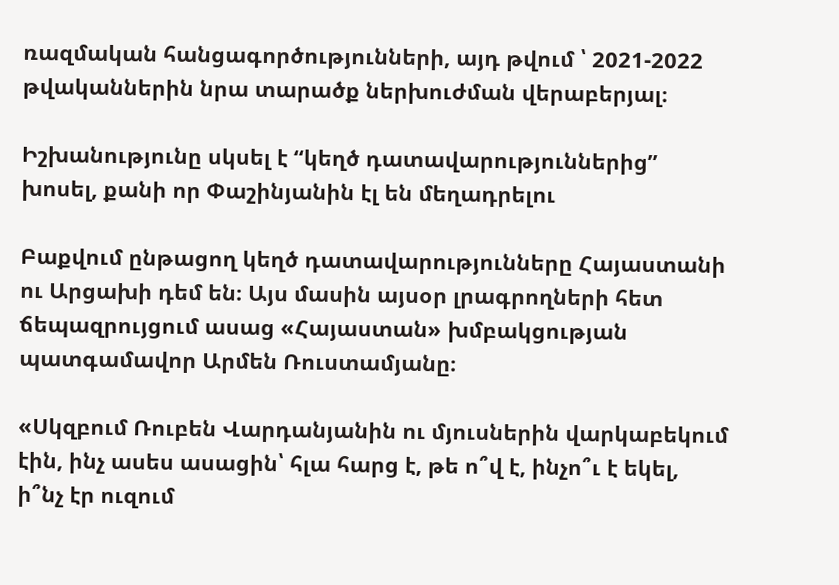ռազմական հանցագործությունների, այդ թվում ՝ 2021-2022 թվականներին նրա տարածք ներխուժման վերաբերյալ։

Իշխանությունը սկսել է “կեղծ դատավարություններից” խոսել, քանի որ Փաշինյանին էլ են մեղադրելու

Բաքվում ընթացող կեղծ դատավարությունները Հայաստանի ու Արցախի դեմ են։ Այս մասին այսօր լրագրողների հետ ճեպազրույցում ասաց «Հայաստան» խմբակցության պատգամավոր Արմեն Ռուստամյանը։

«Սկզբում Ռուբեն Վարդանյանին ու մյուսներին վարկաբեկում էին, ինչ ասես ասացին՝ հլա հարց է, թե ո՞վ է, ինչո՞ւ է եկել, ի՞նչ էր ուզում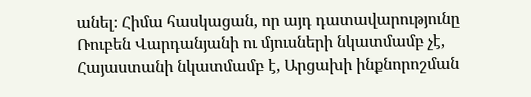անել։ Հիմա հասկացան, որ այդ դատավարությունը Ռուբեն Վարդանյանի ու մյուսների նկատմամբ չէ, Հայաստանի նկատմամբ է, Արցախի ինքնորոշման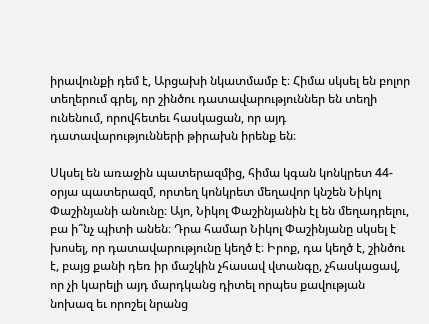իրավունքի դեմ է, Արցախի նկատմամբ է։ Հիմա սկսել են բոլոր տեղերում գրել, որ շինծու դատավարություններ են տեղի ունենում, որովհետեւ հասկացան, որ այդ դատավարությունների թիրախն իրենք են։

Սկսել են առաջին պատերազմից, հիմա կգան կոնկրետ 44-օրյա պատերազմ, որտեղ կոնկրետ մեղավոր կնշեն Նիկոլ Փաշինյանի անունը։ Այո, Նիկոլ Փաշինյանին էլ են մեղադրելու, բա ի՞նչ պիտի անեն։ Դրա համար Նիկոլ Փաշինյանը սկսել է խոսել, որ դատավարությունը կեղծ է։ Իրոք, դա կեղծ է, շինծու է, բայց քանի դեռ իր մաշկին չհասավ վտանգը, չհասկացավ, որ չի կարելի այդ մարդկանց դիտել որպես քավության նոխազ եւ որոշել նրանց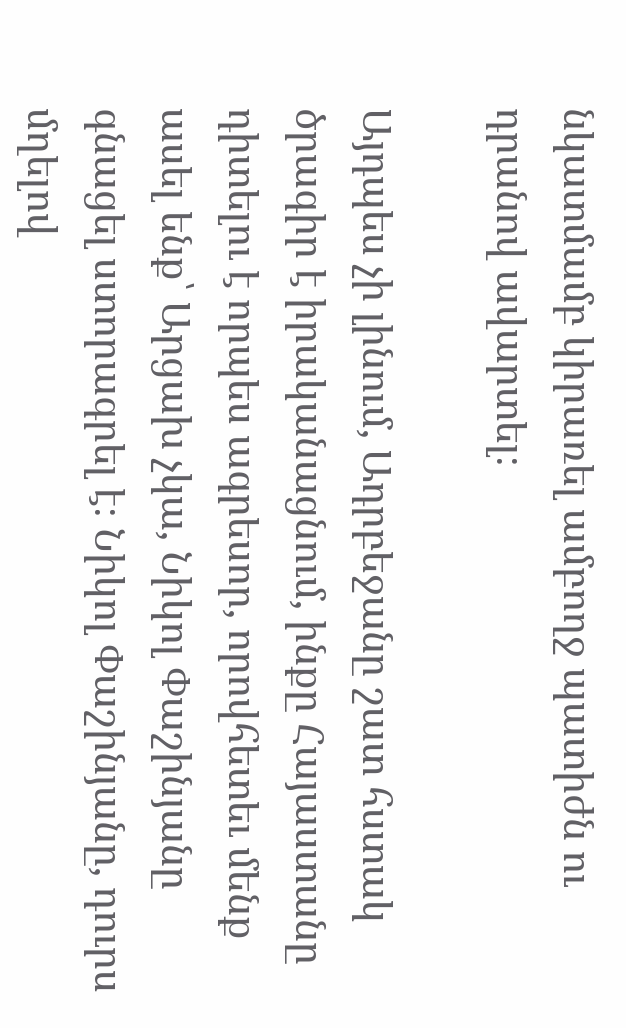նկատմամբ կիրառել ամբողջ պատիժն ու դրանով ավարտել։

Այդպես չի լինում, Ադրբեջանը շատ հստակ ծրագիր է իրականացնում, ինքը Հայաստանը դիտելու է որպես ագրեսոր, որովհետեւ մենք ասել ենք՝ Արցախ չկա, Նիկոլ Փաշինյանը գնացել ստորագրել է։ Նիկոլ Փաշինյանը, դուրս մղելով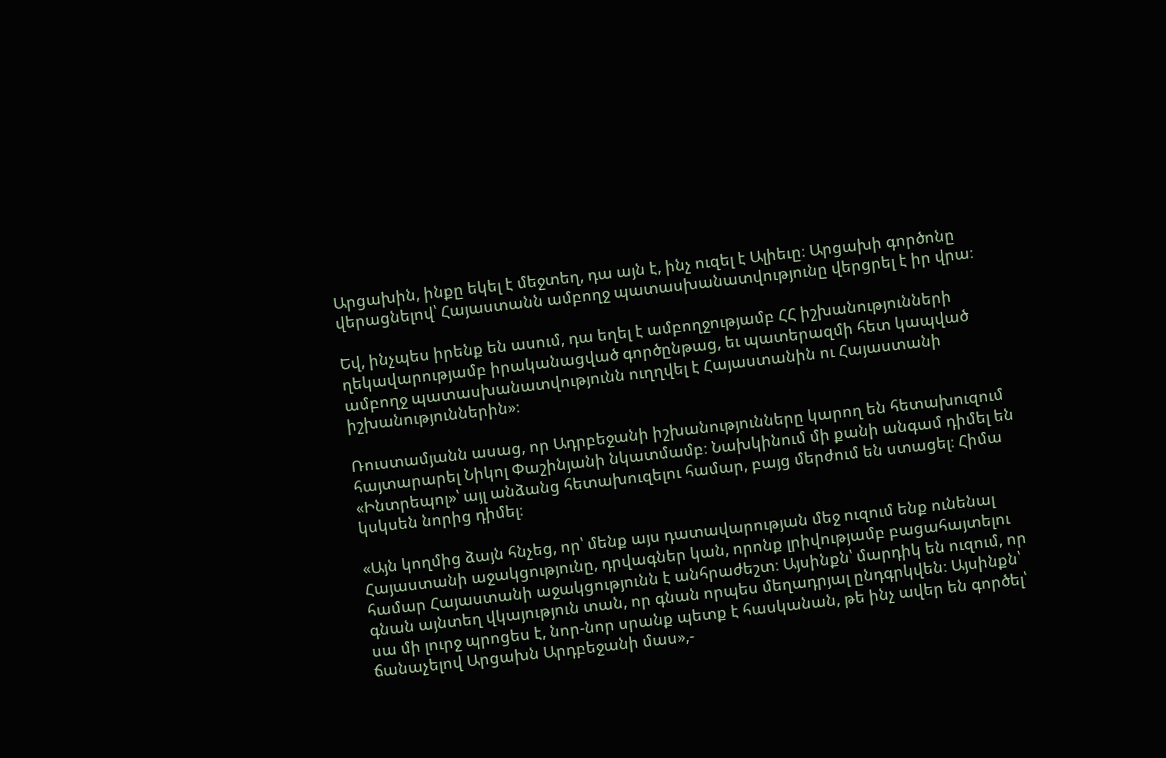Արցախին, ինքը եկել է մեջտեղ, դա այն է, ինչ ուզել է Ալիեւը։ Արցախի գործոնը վերացնելով՝ Հայաստանն ամբողջ պատասխանատվությունը վերցրել է իր վրա։

Եվ, ինչպես իրենք են ասում, դա եղել է ամբողջությամբ ՀՀ իշխանությունների ղեկավարությամբ իրականացված գործընթաց, եւ պատերազմի հետ կապված ամբողջ պատասխանատվությունն ուղղվել է Հայաստանին ու Հայաստանի իշխանություններին»։

Ռուստամյանն ասաց, որ Ադրբեջանի իշխանությունները կարող են հետախուզում հայտարարել Նիկոլ Փաշինյանի նկատմամբ։ Նախկինում մի քանի անգամ դիմել են «Ինտրեպոլ»՝ այլ անձանց հետախուզելու համար, բայց մերժում են ստացել։ Հիմա կսկսեն նորից դիմել։

«Այն կողմից ձայն հնչեց, որ՝ մենք այս դատավարության մեջ ուզում ենք ունենալ Հայաստանի աջակցությունը, դրվագներ կան, որոնք լրիվությամբ բացահայտելու համար Հայաստանի աջակցությունն է անհրաժեշտ։ Այսինքն՝ մարդիկ են ուզում, որ գնան այնտեղ վկայություն տան, որ գնան որպես մեղադրյալ ընդգրկվեն։ Այսինքն՝ սա մի լուրջ պրոցես է, նոր-նոր սրանք պետք է հասկանան, թե ինչ ավեր են գործել՝ ճանաչելով Արցախն Արդբեջանի մաս»,-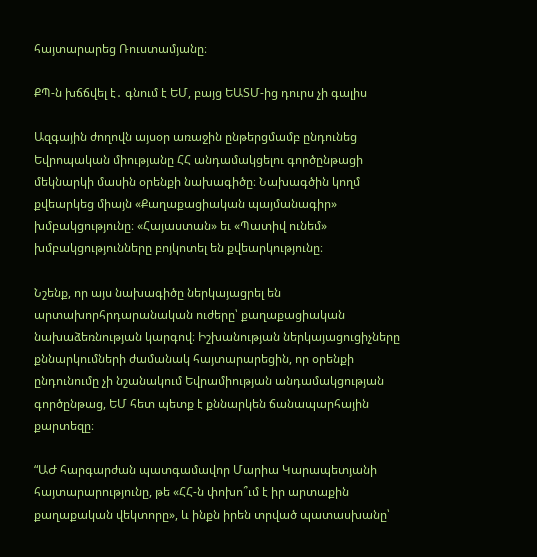հայտարարեց Ռուստամյանը։

ՔՊ-ն խճճվել է․ գնում է ԵՄ, բայց ԵԱՏՄ-ից դուրս չի գալիս

Ազգային ժողովն այսօր առաջին ընթերցմամբ ընդունեց Եվրոպական միությանը ՀՀ անդամակցելու գործընթացի մեկնարկի մասին օրենքի նախագիծը։ Նախագծին կողմ քվեարկեց միայն «Քաղաքացիական պայմանագիր» խմբակցությունը։ «Հայաստան» եւ «Պատիվ ունեմ» խմբակցությունները բոյկոտել են քվեարկությունը։

Նշենք, որ այս նախագիծը ներկայացրել են արտախորհրդարանական ուժերը՝ քաղաքացիական նախաձեռնության կարգով։ Իշխանության ներկայացուցիչները քննարկումների ժամանակ հայտարարեցին, որ օրենքի ընդունումը չի նշանակում Եվրամիության անդամակցության գործընթաց, ԵՄ հետ պետք է քննարկեն ճանապարհային քարտեզը։

“ԱԺ հարգարժան պատգամավոր Մարիա Կարապետյանի հայտարարությունը, թե «ՀՀ-ն փոխո՞ւմ է իր արտաքին քաղաքական վեկտորը», և ինքն իրեն տրված պատասխանը՝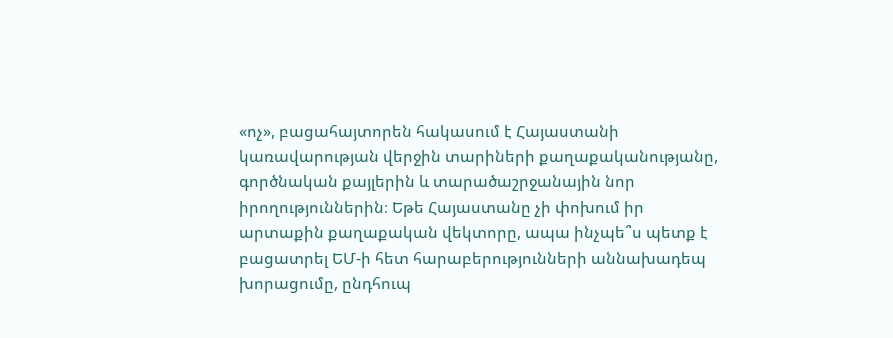«ոչ», բացահայտորեն հակասում է Հայաստանի կառավարության վերջին տարիների քաղաքականությանը, գործնական քայլերին և տարածաշրջանային նոր իրողություններին։ Եթե Հայաստանը չի փոխում իր արտաքին քաղաքական վեկտորը, ապա ինչպե՞ս պետք է բացատրել ԵՄ-ի հետ հարաբերությունների աննախադեպ խորացումը, ընդհուպ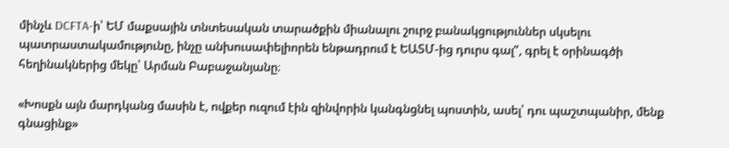մինչև DCFTA-ի՝ ԵՄ մաքսային տնտեսական տարածքին միանալու շուրջ բանակցություններ սկսելու պատրաստակամությունը, ինչը անխուսափելիորեն ենթադրում է ԵԱՏՄ-ից դուրս գալ”, գրել է օրինագծի հեղինակներից մեկը՝ Արման Բաբաջանյանը։

«Խոսքն այն մարդկանց մասին է, ովքեր ուզում էին զինվորին կանգնցնել պոստին, ասել՝ դու պաշտպանիր, մենք գնացինք»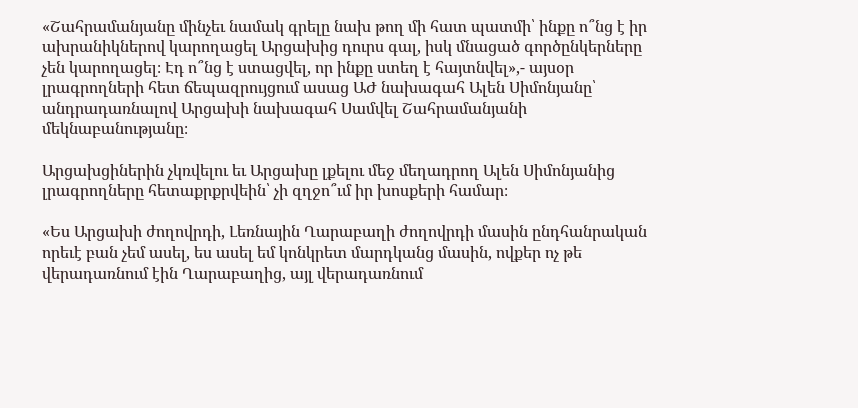«Շահրամանյանը մինչեւ նամակ գրելը նախ թող մի հատ պատմի՝ ինքը ո՞նց է իր ախրանիկներով կարողացել Արցախից դուրս գալ, իսկ մնացած գործընկերները չեն կարողացել։ Էդ ո՞նց է ստացվել, որ ինքը ստեղ է հայտնվել»,- այսօր լրագրողների հետ ճեպազրույցում ասաց ԱԺ նախագահ Ալեն Սիմոնյանը՝ անդրադառնալով Արցախի նախագահ Սամվել Շահրամանյանի մեկնաբանությանը։

Արցախցիներին չկռվելու եւ Արցախը լքելու մեջ մեղադրող Ալեն Սիմոնյանից լրագրողները հետաքրքրվեին՝ չի զղջո՞ւմ իր խոսքերի համար։

«Ես Արցախի ժողովրդի, Լեռնային Ղարաբաղի ժողովրդի մասին ընդհանրական որեւէ բան չեմ ասել, ես ասել եմ կոնկրետ մարդկանց մասին, ովքեր ոչ թե վերադառնում էին Ղարաբաղից, այլ վերադառնում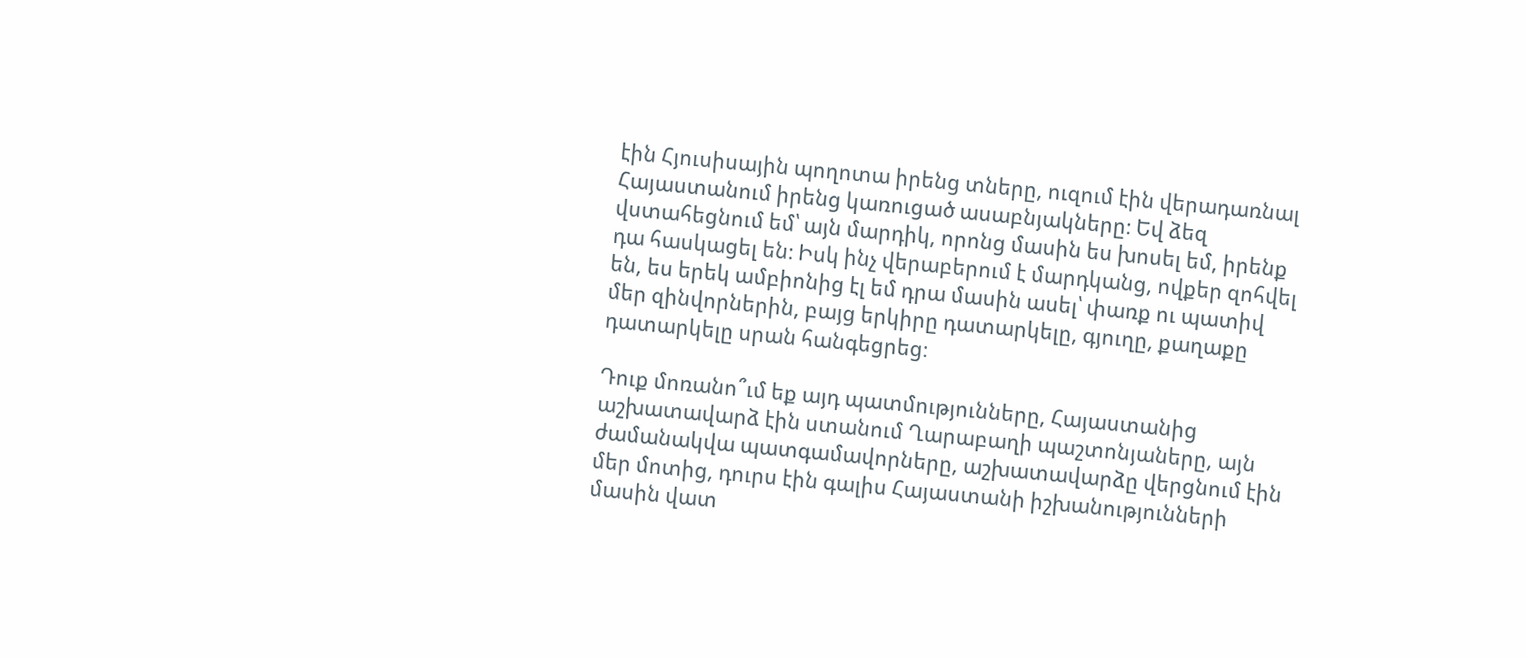էին Հյուսիսային պողոտա իրենց տները, ուզում էին վերադառնալ Հայաստանում իրենց կառուցած ասաբնյակները։ Եվ ձեզ վստահեցնում եմ՝ այն մարդիկ, որոնց մասին ես խոսել եմ, իրենք դա հասկացել են։ Իսկ ինչ վերաբերում է մարդկանց, ովքեր զոհվել են, ես երեկ ամբիոնից էլ եմ դրա մասին ասել՝ փառք ու պատիվ մեր զինվորներին, բայց երկիրը դատարկելը, գյուղը, քաղաքը դատարկելը սրան հանգեցրեց։

Դուք մոռանո՞ւմ եք այդ պատմությունները, Հայաստանից աշխատավարձ էին ստանում Ղարաբաղի պաշտոնյաները, այն ժամանակվա պատգամավորները, աշխատավարձը վերցնում էին մեր մոտից, դուրս էին գալիս Հայաստանի իշխանությունների մասին վատ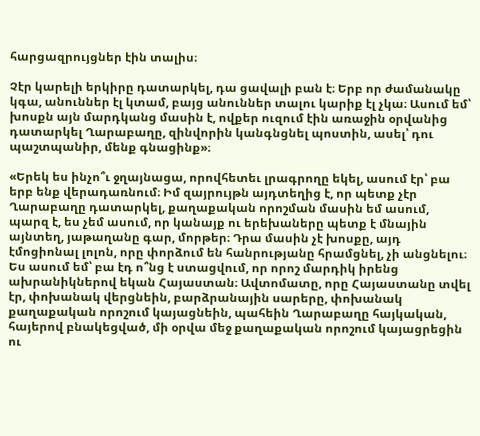հարցազրույցներ էին տալիս։

Չէր կարելի երկիրը դատարկել, դա ցավալի բան է։ Երբ որ ժամանակը կգա, անուններ էլ կտամ, բայց անուններ տալու կարիք էլ չկա։ Ասում եմ՝ խոսքն այն մարդկանց մասին է, ովքեր ուզում էին առաջին օրվանից դատարկել Ղարաբաղը, զինվորին կանգնցնել պոստին, ասել՝ դու պաշտպանիր, մենք գնացինք»։

«Երեկ ես ինչո՞ւ ջղայնացա, որովհետեւ լրագրողը եկել, ասում էր՝ բա երբ ենք վերադառնում։ Իմ զայրույթն այդտեղից է, որ պետք չէր Ղարաբաղը դատարկել, քաղաքական որոշման մասին եմ ասում, պարզ է, ես չեմ ասում, որ կանայք ու երեխաները պետք է մնային այնտեղ, յաթաղանը գար, մորթեր։ Դրա մասին չէ խոսքը, այդ էմոցիոնալ լոլոն, որը փորձում են հանրությանը հրամցնել, չի անցնելու։ Ես ասում եմ՝ բա էդ ո՞նց է ստացվում, որ որոշ մարդիկ իրենց ախրանիկներով եկան Հայաստան։ Ավտոմատը, որը Հայաստանը տվել էր, փոխանակ վերցնեին, բարձրանային սարերը, փոխանակ քաղաքական որոշում կայացնեին, պահեին Ղարաբաղը հայկական, հայերով բնակեցված, մի օրվա մեջ քաղաքական որոշում կայացրեցին ու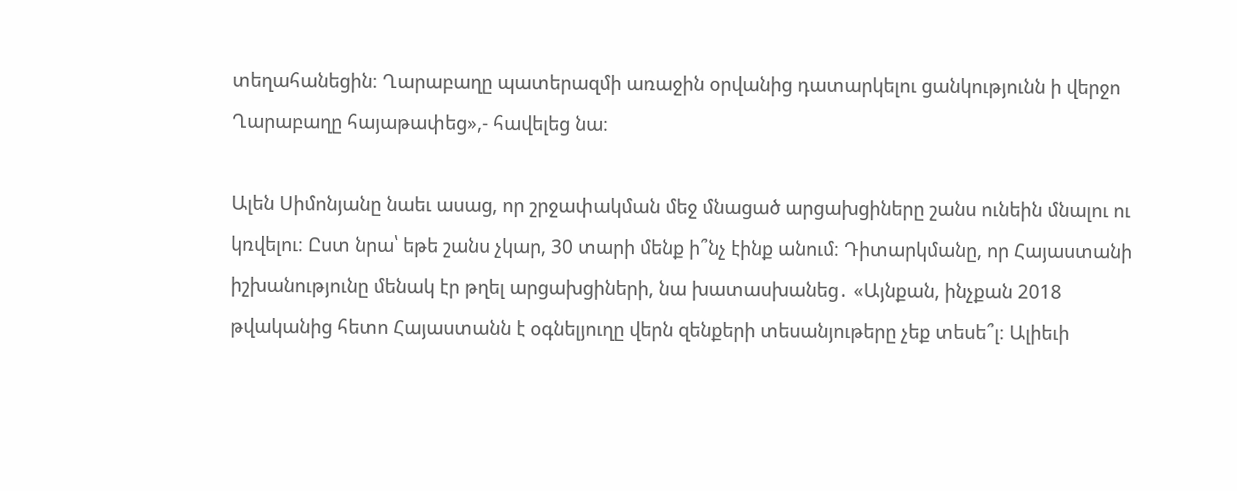տեղահանեցին։ Ղարաբաղը պատերազմի առաջին օրվանից դատարկելու ցանկությունն ի վերջո Ղարաբաղը հայաթափեց»,- հավելեց նա։

Ալեն Սիմոնյանը նաեւ ասաց, որ շրջափակման մեջ մնացած արցախցիները շանս ունեին մնալու ու կռվելու։ Ըստ նրա՝ եթե շանս չկար, 30 տարի մենք ի՞նչ էինք անում։ Դիտարկմանը, որ Հայաստանի իշխանությունը մենակ էր թղել արցախցիների, նա խատասխանեց․ «Այնքան, ինչքան 2018 թվականից հետո Հայաստանն է օգնելյուղը վերն զենքերի տեսանյութերը չեք տեսե՞լ։ Ալիեւի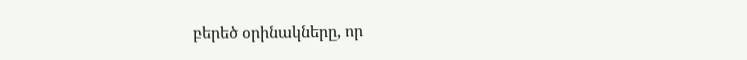բերեծ օրինակները, որ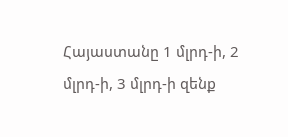Հայաստանը 1 մլրդ-ի, 2 մլրդ-ի, 3 մլրդ-ի զենք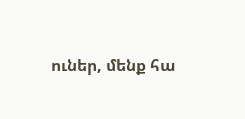ուներ, մենք հա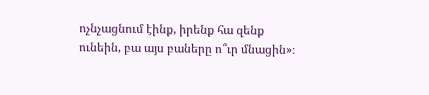ոչնչացնում էինք, իրենք հա զենք ունեին, բա այս բաները ո՞ւր մնացին»։